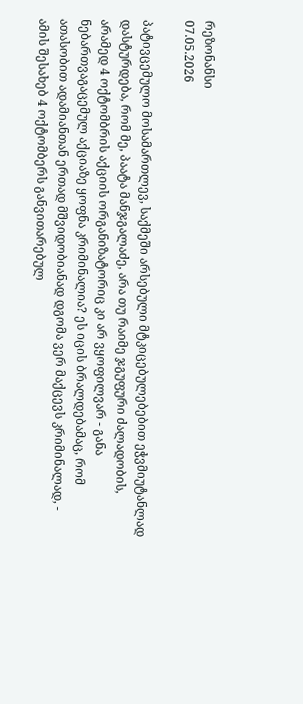რეზონანსი
07.05.2026

პატივცემულო მოსამართლევ, საქმეში არსებული მტკიცებულებებით ეჭვმიუტანლად დასტურდება, რომ მე, პაატა მანჯგალაძე, არა თუ რაიმე ჯგუფური ძალადობის, არამედ 4 ოქტომბრის აქციის ორგანიზატორიც კი არ ვყოფილვარ - განა ნებართვაგაცემულ აქციაზე ყოფნა კრიმინალია? ეს იცის ბრალდებამაც, რომ ათასობით ადამიანთან ერთად მშვიდობიანად დგომა ვერ მაქცევს კრიმინალად, - ამის შესახებ 4 ოქტომბერს განვითარებულ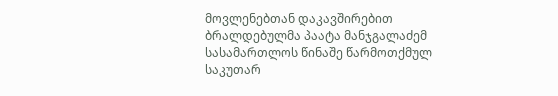მოვლენებთან დაკავშირებით ბრალდებულმა პაატა მანჯგალაძემ სასამართლოს წინაშე წარმოთქმულ საკუთარ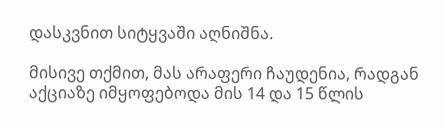დასკვნით სიტყვაში აღნიშნა.

მისივე თქმით, მას არაფერი ჩაუდენია, რადგან აქციაზე იმყოფებოდა მის 14 და 15 წლის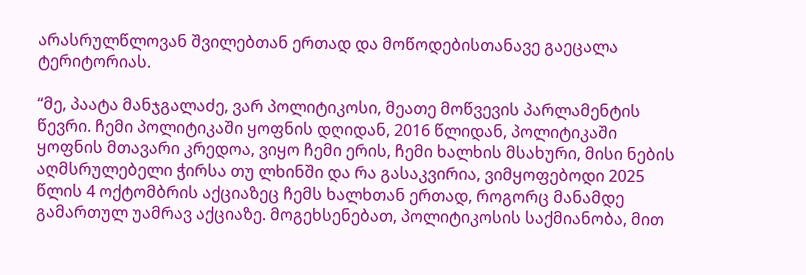არასრულწლოვან შვილებთან ერთად და მოწოდებისთანავე გაეცალა ტერიტორიას.

“მე, პაატა მანჯგალაძე, ვარ პოლიტიკოსი, მეათე მოწვევის პარლამენტის წევრი. ჩემი პოლიტიკაში ყოფნის დღიდან, 2016 წლიდან, პოლიტიკაში ყოფნის მთავარი კრედოა, ვიყო ჩემი ერის, ჩემი ხალხის მსახური, მისი ნების აღმსრულებელი ჭირსა თუ ლხინში და რა გასაკვირია, ვიმყოფებოდი 2025 წლის 4 ოქტომბრის აქციაზეც ჩემს ხალხთან ერთად, როგორც მანამდე გამართულ უამრავ აქციაზე. მოგეხსენებათ, პოლიტიკოსის საქმიანობა, მით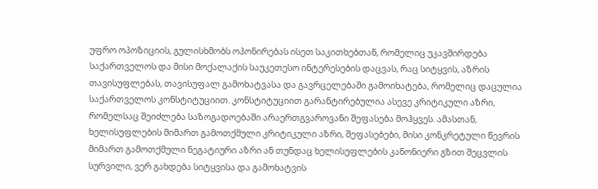უფრო ოპოზიციის, გულისხმობს ოპონირებას ისეთ საკითხებთან, რომელიც უკავშირდება საქართველოს და მისი მოქალაქის საუკეთესო ინტერესების დაცვას, რაც სიტყვის, აზრის თავისუფლებას, თავისუფალ გამოხატვასა და გავრცელებაში გამოიხატება, რომელიც დაცულია საქართველოს კონსტიტუციით. კონსტიტუციით გარანტირებულია ასევე კრიტიკული აზრი, რომელსაც შეიძლება საზოგადოებაში არაერთგვაროვანი შეფასება მოჰყვეს. ამასთან, ხელისუფლების მიმართ გამოთქმული კრიტიკული აზრი, შეფასებები, მისი კონკრეტული წევრის მიმართ გამოთქმული ნეგატიური აზრი ან თუნდაც ხელისუფლების კანონიერი გზით შეცვლის სურვილი, ვერ გახდება სიტყვისა და გამოხატვის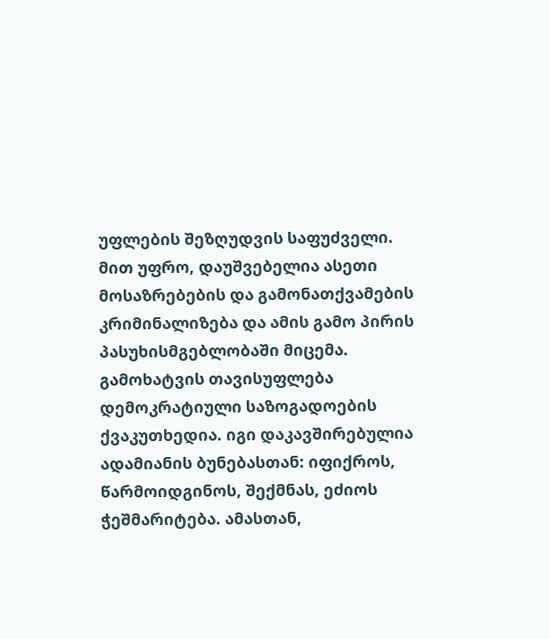უფლების შეზღუდვის საფუძველი. მით უფრო, დაუშვებელია ასეთი მოსაზრებების და გამონათქვამების კრიმინალიზება და ამის გამო პირის პასუხისმგებლობაში მიცემა. გამოხატვის თავისუფლება დემოკრატიული საზოგადოების ქვაკუთხედია. იგი დაკავშირებულია ადამიანის ბუნებასთან: იფიქროს, წარმოიდგინოს, შექმნას, ეძიოს ჭეშმარიტება. ამასთან,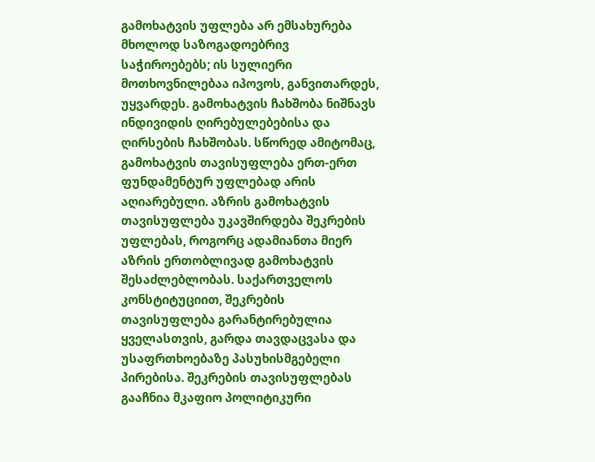გამოხატვის უფლება არ ემსახურება მხოლოდ საზოგადოებრივ საჭიროებებს; ის სულიერი მოთხოვნილებაა იპოვოს, განვითარდეს, უყვარდეს. გამოხატვის ჩახშობა ნიშნავს ინდივიდის ღირებულებებისა და ღირსების ჩახშობას. სწორედ ამიტომაც, გამოხატვის თავისუფლება ერთ-ერთ ფუნდამენტურ უფლებად არის აღიარებული. აზრის გამოხატვის თავისუფლება უკავშირდება შეკრების უფლებას, როგორც ადამიანთა მიერ აზრის ერთობლივად გამოხატვის შესაძლებლობას. საქართველოს კონსტიტუციით, შეკრების თავისუფლება გარანტირებულია ყველასთვის, გარდა თავდაცვასა და უსაფრთხოებაზე პასუხისმგებელი პირებისა. შეკრების თავისუფლებას გააჩნია მკაფიო პოლიტიკური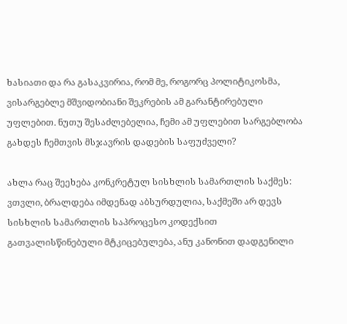ხასიათი და რა გასაკვირია, რომ მე, როგორც პოლიტიკოსმა, ვისარგებლე მშვიდობიანი შეკრების ამ გარანტირებული უფლებით. ნუთუ შესაძლებელია, ჩემი ამ უფლებით სარგებლობა გახდეს ჩემთვის მსჯავრის დადების საფუძველი?

ახლა რაც შეეხება კონკრეტულ სისხლის სამართლის საქმეს: ვთვლი, ბრალდება იმდენად აბსურდულია, საქმეში არ დევს სისხლის სამართლის საპროცესო კოდექსით გათვალისწინებული მტკიცებულება, ანუ კანონით დადგენილი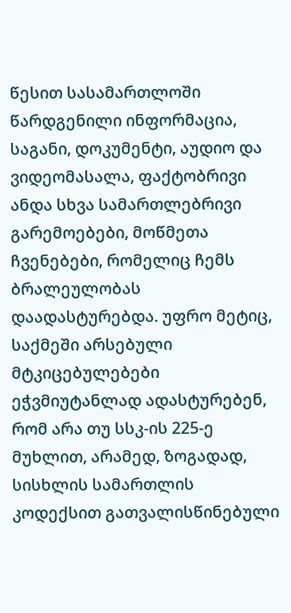წესით სასამართლოში წარდგენილი ინფორმაცია, საგანი, დოკუმენტი, აუდიო და ვიდეომასალა, ფაქტობრივი ანდა სხვა სამართლებრივი გარემოებები, მოწმეთა ჩვენებები, რომელიც ჩემს ბრალეულობას დაადასტურებდა. უფრო მეტიც, საქმეში არსებული მტკიცებულებები ეჭვმიუტანლად ადასტურებენ, რომ არა თუ სსკ-ის 225-ე მუხლით, არამედ, ზოგადად, სისხლის სამართლის კოდექსით გათვალისწინებული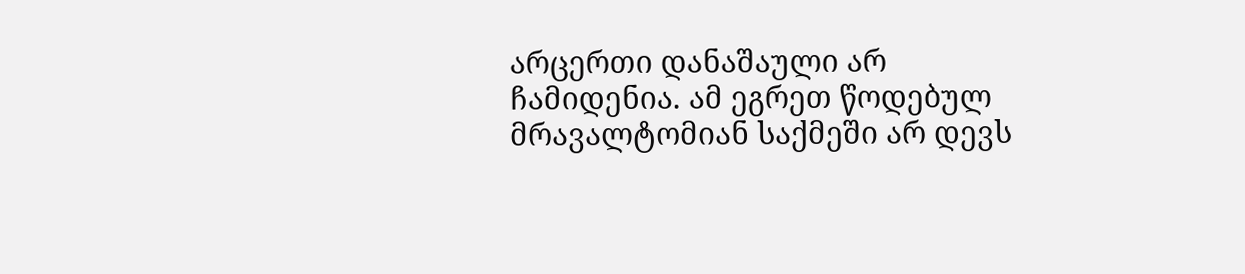არცერთი დანაშაული არ ჩამიდენია. ამ ეგრეთ წოდებულ მრავალტომიან საქმეში არ დევს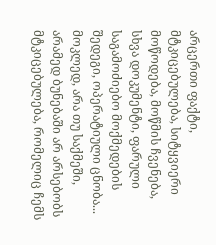არცერთი ფაქტი, მტკიცებულება, სიტყვიერი მოწოდება, მოწმის ჩვენება, სხვა დოკუმენტი, ფარული საგამოძიებო მოქმედების შედეგი, ოპერატიული ცნობა... მოკლედ, არა თუ საქმეში, არამედ ბუნებაში არ არსებობს მტკიცებულება, რომელიც ჩემს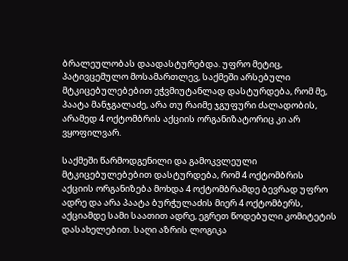ბრალეულობას დაადასტურებდა. უფრო მეტიც, პატივცემულო მოსამართლევ, საქმეში არსებული მტკიცებულებებით ეჭვმიუტანლად დასტურდება, რომ მე, პაატა მანჯგალაძე, არა თუ რაიმე ჯგუფური ძალადობის, არამედ 4 ოქტომბრის აქციის ორგანიზატორიც კი არ ვყოფილვარ.

საქმეში წარმოდგენილი და გამოკვლეული მტკიცებულებებით დასტურდება, რომ 4 ოქტომბრის აქციის ორგანიზება მოხდა 4 ოქტომბრამდე ბევრად უფრო ადრე და არა პაატა ბურჭულაძის მიერ 4 ოქტომბერს, აქციამდე სამი საათით ადრე, ეგრეთ წოდებული კომიტეტის დასახელებით. საღი აზრის ლოგიკა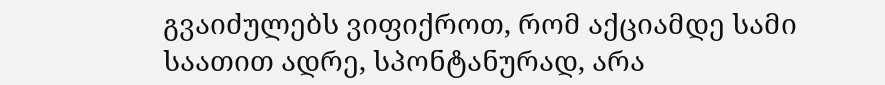გვაიძულებს ვიფიქროთ, რომ აქციამდე სამი საათით ადრე, სპონტანურად, არა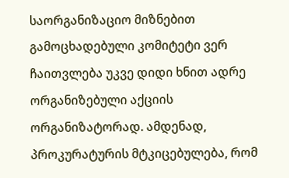საორგანიზაციო მიზნებით გამოცხადებული კომიტეტი ვერ ჩაითვლება უკვე დიდი ხნით ადრე ორგანიზებული აქციის ორგანიზატორად. ამდენად, პროკურატურის მტკიცებულება, რომ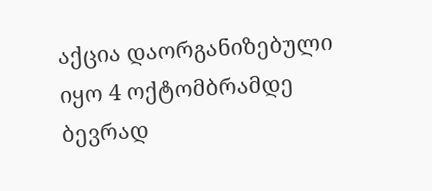აქცია დაორგანიზებული იყო 4 ოქტომბრამდე ბევრად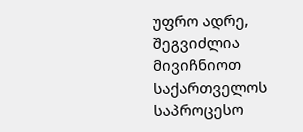უფრო ადრე, შეგვიძლია მივიჩნიოთ საქართველოს საპროცესო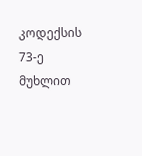კოდექსის 73-ე მუხლით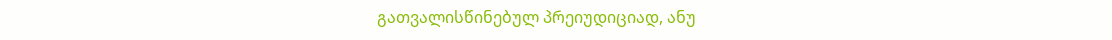გათვალისწინებულ პრეიუდიციად, ანუ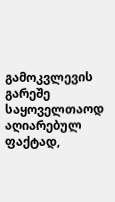გამოკვლევის გარეშე საყოველთაოდ აღიარებულ ფაქტად,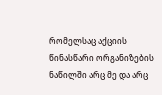რომელსაც აქციის წინასწარი ორგანიზების ნაწილში არც მე და არც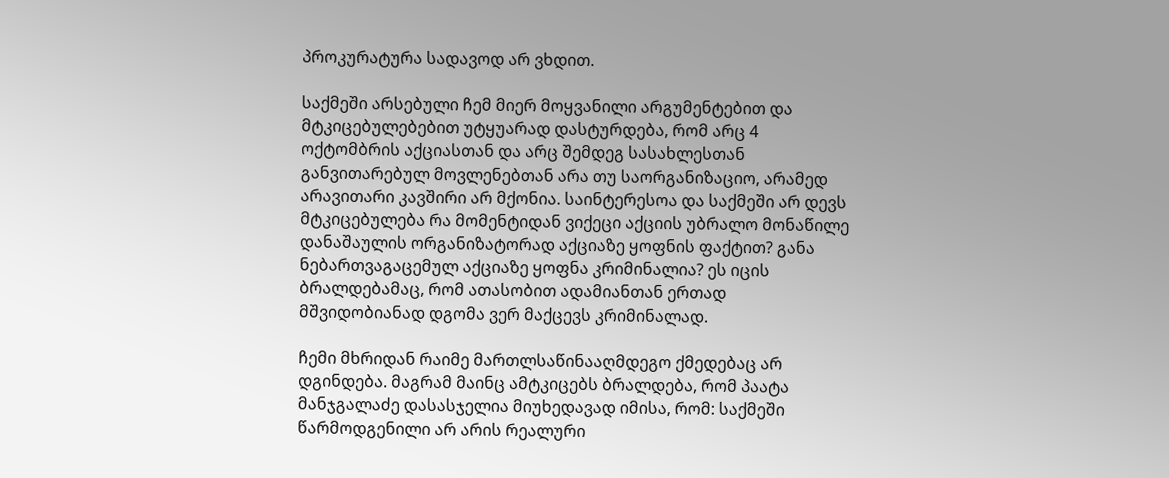პროკურატურა სადავოდ არ ვხდით.

საქმეში არსებული ჩემ მიერ მოყვანილი არგუმენტებით და მტკიცებულებებით უტყუარად დასტურდება, რომ არც 4 ოქტომბრის აქციასთან და არც შემდეგ სასახლესთან განვითარებულ მოვლენებთან არა თუ საორგანიზაციო, არამედ არავითარი კავშირი არ მქონია. საინტერესოა და საქმეში არ დევს მტკიცებულება რა მომენტიდან ვიქეცი აქციის უბრალო მონაწილე დანაშაულის ორგანიზატორად აქციაზე ყოფნის ფაქტით? განა ნებართვაგაცემულ აქციაზე ყოფნა კრიმინალია? ეს იცის ბრალდებამაც, რომ ათასობით ადამიანთან ერთად მშვიდობიანად დგომა ვერ მაქცევს კრიმინალად.

ჩემი მხრიდან რაიმე მართლსაწინააღმდეგო ქმედებაც არ დგინდება. მაგრამ მაინც ამტკიცებს ბრალდება, რომ პაატა მანჯგალაძე დასასჯელია მიუხედავად იმისა, რომ: საქმეში წარმოდგენილი არ არის რეალური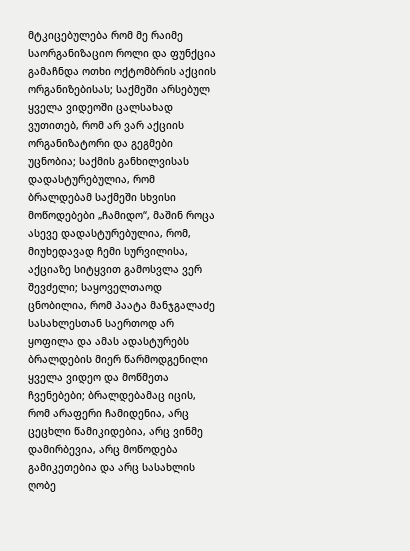მტკიცებულება რომ მე რაიმე საორგანიზაციო როლი და ფუნქცია გამაჩნდა ოთხი ოქტომბრის აქციის ორგანიზებისას; საქმეში არსებულ ყველა ვიდეოში ცალსახად ვუთითებ, რომ არ ვარ აქციის ორგანიზატორი და გეგმები უცნობია; საქმის განხილვისას დადასტურებულია, რომ ბრალდებამ საქმეში სხვისი მოწოდებები „ჩამიდო“, მაშინ როცა ასევე დადასტურებულია, რომ, მიუხედავად ჩემი სურვილისა, აქციაზე სიტყვით გამოსვლა ვერ შევძელი; საყოველთაოდ ცნობილია, რომ პაატა მანჯგალაძე სასახლესთან საერთოდ არ ყოფილა და ამას ადასტურებს ბრალდების მიერ წარმოდგენილი ყველა ვიდეო და მოწმეთა ჩვენებები; ბრალდებამაც იცის, რომ არაფერი ჩამიდენია, არც ცეცხლი წამიკიდებია, არც ვინმე დამირბევია, არც მოწოდება გამიკეთებია და არც სასახლის ღობე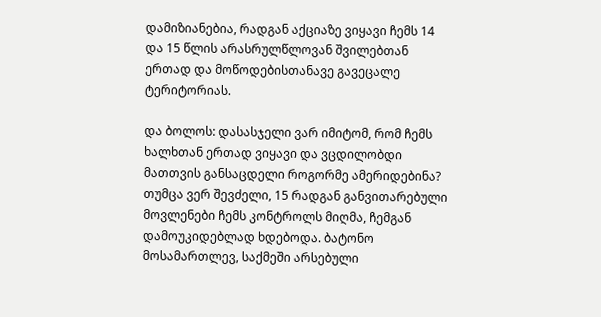დამიზიანებია, რადგან აქციაზე ვიყავი ჩემს 14 და 15 წლის არასრულწლოვან შვილებთან ერთად და მოწოდებისთანავე გავეცალე ტერიტორიას.

და ბოლოს: დასასჯელი ვარ იმიტომ, რომ ჩემს ხალხთან ერთად ვიყავი და ვცდილობდი მათთვის განსაცდელი როგორმე ამერიდებინა? თუმცა ვერ შევძელი, 15 რადგან განვითარებული მოვლენები ჩემს კონტროლს მიღმა, ჩემგან დამოუკიდებლად ხდებოდა. ბატონო მოსამართლევ, საქმეში არსებული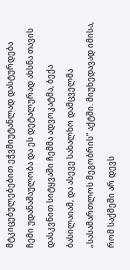მტკიცებულებებით ეჭვმიუტანლად დასტურდება ჩემი უდანაშაულობა და ეს დეტალურად ახსნა თავის დასკვნით სიტყვაში ჩემმა ადვოკატმა, ბექა ბასილაიამ, და ასევე სახალხო დამცველმა „სასამართლოს მეგობრის“ აქტში. მიუხედავად იმისა, რომ საქმეში არ დევს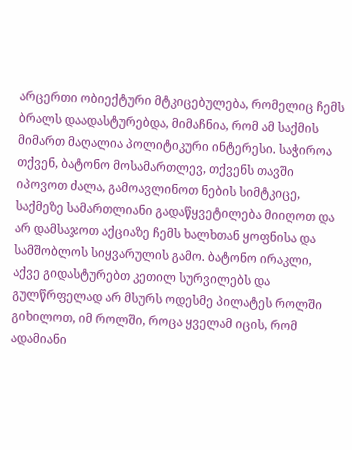არცერთი ობიექტური მტკიცებულება, რომელიც ჩემს ბრალს დაადასტურებდა, მიმაჩნია, რომ ამ საქმის მიმართ მაღალია პოლიტიკური ინტერესი. საჭიროა თქვენ, ბატონო მოსამართლევ, თქვენს თავში იპოვოთ ძალა, გამოავლინოთ ნების სიმტკიცე, საქმეზე სამართლიანი გადაწყვეტილება მიიღოთ და არ დამსაჯოთ აქციაზე ჩემს ხალხთან ყოფნისა და სამშობლოს სიყვარულის გამო. ბატონო ირაკლი, აქვე გიდასტურებთ კეთილ სურვილებს და გულწრფელად არ მსურს ოდესმე პილატეს როლში გიხილოთ, იმ როლში, როცა ყველამ იცის, რომ ადამიანი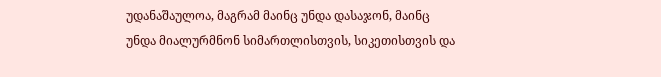უდანაშაულოა, მაგრამ მაინც უნდა დასაჯონ, მაინც უნდა მიალურმნონ სიმართლისთვის, სიკეთისთვის და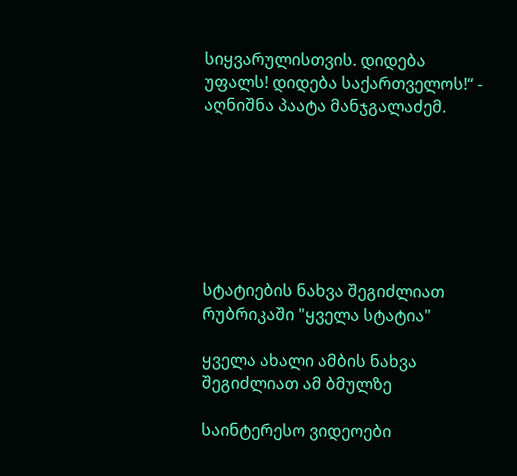სიყვარულისთვის. დიდება უფალს! დიდება საქართველოს!“ - აღნიშნა პაატა მანჯგალაძემ.







სტატიების ნახვა შეგიძლიათ რუბრიკაში "ყველა სტატია"

ყველა ახალი ამბის ნახვა შეგიძლიათ ამ ბმულზე

საინტერესო ვიდეოები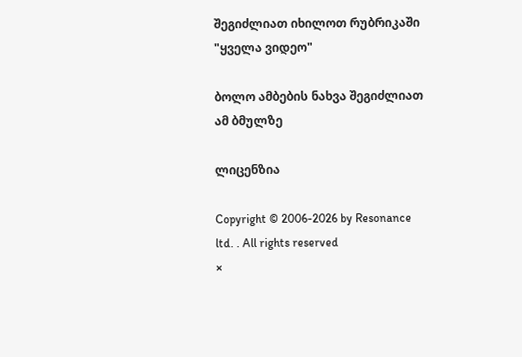შეგიძლიათ იხილოთ რუბრიკაში "ყველა ვიდეო"

ბოლო ამბების ნახვა შეგიძლიათ ამ ბმულზე

ლიცენზია

Copyright © 2006-2026 by Resonance ltd. . All rights reserved
×